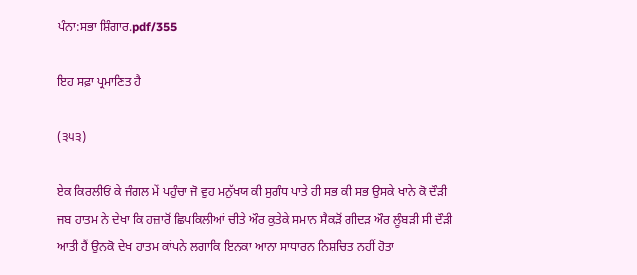ਪੰਨਾ:ਸਭਾ ਸ਼ਿੰਗਾਰ.pdf/355

ਇਹ ਸਫ਼ਾ ਪ੍ਰਮਾਣਿਤ ਹੈ

(੩੫੩)

ਏਕ ਕਿਰਲੀਓਂ ਕੇ ਜੰਗਲ ਮੇਂ ਪਹੁੰਚਾ ਜੋ ਵੁਹ ਮਨੁੱਖਯ ਕੀ ਸੁਗੰਧ ਪਾਤੇ ਹੀ ਸਭ ਕੀ ਸਭ ਉਸਕੇ ਖਾਨੇ ਕੋ ਦੌੜੀ ਜਬ ਹਾਤਮ ਨੇ ਦੇਖਾ ਕਿ ਹਜ਼ਾਰੋਂ ਛਿਪਕਿਲੀਆਂ ਚੀਤੇ ਔਰ ਕੁਤੇਕੇ ਸਮਾਨ ਸੈਕੜੋਂ ਗੀਦੜ ਔਰ ਲੂੰਬੜੀ ਸੀ ਦੌੜੀ ਆਤੀ ਹੈਂ ਉਨਕੋ ਦੇਖ ਹਾਤਮ ਕਾਂਪਨੇ ਲਗਾਕਿ ਇਨਕਾ ਆਨਾ ਸਾਧਾਰਨ ਨਿਸ਼ਚਿਤ ਨਹੀਂ ਹੋਤਾ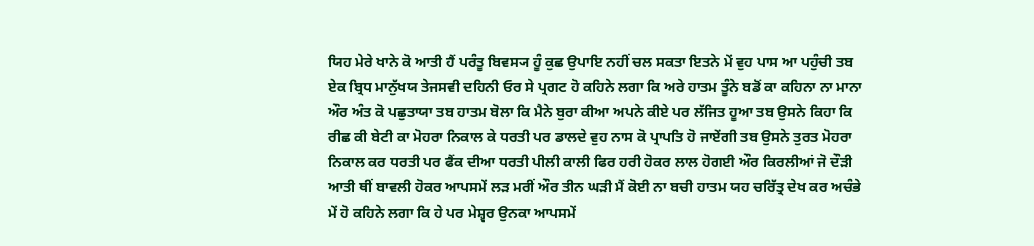ਯਿਹ ਮੇਰੇ ਖਾਨੇ ਕੋ ਆਤੀ ਹੈਂ ਪਰੰਤੂ ਬਿਵਸ੍ਯ ਹੂੰ ਕੁਛ ਉਪਾਇ ਨਹੀਂ ਚਲ ਸਕਤਾ ਇਤਨੇ ਮੇਂ ਵੁਹ ਪਾਸ ਆ ਪਹੁੰਚੀ ਤਬ ਏਕ ਬ੍ਰਿਧ ਮਾਨੁੱਖਯ ਤੇਜਸਵੀ ਦਹਿਨੀ ਓਰ ਸੇ ਪ੍ਰਗਟ ਹੋ ਕਹਿਨੇ ਲਗਾ ਕਿ ਅਰੇ ਹਾਤਮ ਤੂੰਨੇ ਬਡੋਂ ਕਾ ਕਹਿਨਾ ਨਾ ਮਾਨਾ ਔਰ ਅੰਤ ਕੋ ਪਛੁਤਾਯਾ ਤਬ ਹਾਤਮ ਬੋਲਾ ਕਿ ਮੈਨੇ ਬੁਰਾ ਕੀਆ ਅਪਨੇ ਕੀਏ ਪਰ ਲੱਜਿਤ ਹੂਆ ਤਬ ਉਸਨੇ ਕਿਹਾ ਕਿ ਰੀਛ ਕੀ ਬੇਟੀ ਕਾ ਮੋਹਰਾ ਨਿਕਾਲ ਕੇ ਧਰਤੀ ਪਰ ਡਾਲਦੇ ਵੁਹ ਨਾਸ ਕੋ ਪ੍ਰਾਪਤਿ ਹੋ ਜਾਏਂਗੀ ਤਬ ਉਸਨੇ ਤੁਰਤ ਮੋਹਰਾ ਨਿਕਾਲ ਕਰ ਧਰਤੀ ਪਰ ਫੈਂਕ ਦੀਆ ਧਰਤੀ ਪੀਲੀ ਕਾਲੀ ਫਿਰ ਹਰੀ ਹੋਕਰ ਲਾਲ ਹੋਗਈ ਔਰ ਕਿਰਲੀਆਂ ਜੋ ਦੌੜੀ ਆਤੀ ਥੀਂ ਬਾਵਲੀ ਹੋਕਰ ਆਪਸਮੇਂ ਲੜ ਮਰੀਂ ਔਰ ਤੀਨ ਘੜੀ ਮੈਂ ਕੋਈ ਨਾ ਬਚੀ ਹਾਤਮ ਯਹ ਚਰਿੱਤ੍ਰ ਦੇਖ ਕਰ ਅਚੰਭੇ ਮੇਂ ਹੋ ਕਹਿਨੇ ਲਗਾ ਕਿ ਹੇ ਪਰ ਮੇਸ਼੍ਵਰ ਉਨਕਾ ਆਪਸਮੇਂ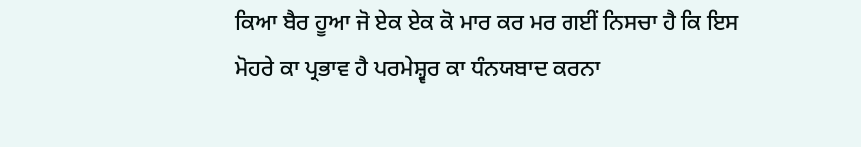ਕਿਆ ਬੈਰ ਹੂਆ ਜੋ ਏਕ ਏਕ ਕੋ ਮਾਰ ਕਰ ਮਰ ਗਈਂ ਨਿਸਚਾ ਹੈ ਕਿ ਇਸ ਮੋਹਰੇ ਕਾ ਪ੍ਰਭਾਵ ਹੈ ਪਰਮੇਸ਼੍ਵਰ ਕਾ ਧੰਨਯਬਾਦ ਕਰਨਾ